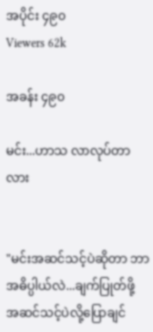အပိုင်း ၄၉၀
Viewers 62k

အခန်း ၄၉၀

မင်း...ဟာသ လာလုပ်တာလား


"မင်းအဆင်သင့်ပဲဆိုတာ ဘာအဓိပ္ပါယ်လဲ...ချက်ပြုတ်ဖို့ အဆင်သင့်ပဲလို့ပြောချင်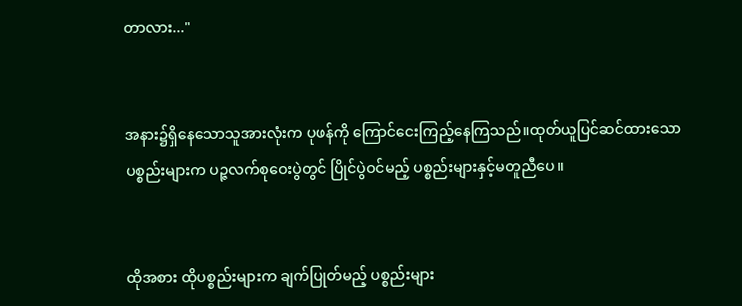တာလား..."


အနား၌ရှိနေသောသူအားလုံးက ပုဖန်ကို ကြောင်ငေးကြည့်နေကြသည်။ထုတ်ယူပြင်ဆင်ထားသော ပစ္စည်းများက ပဉ္ဇလက်စုဝေးပွဲတွင် ပြိုင်ပွဲဝင်မည့် ပစ္စည်းများနှင့်မတူညီပေ။


ထိုအစား ထိုပစ္စည်းများက ချက်ပြုတ်မည့် ပစ္စည်းများ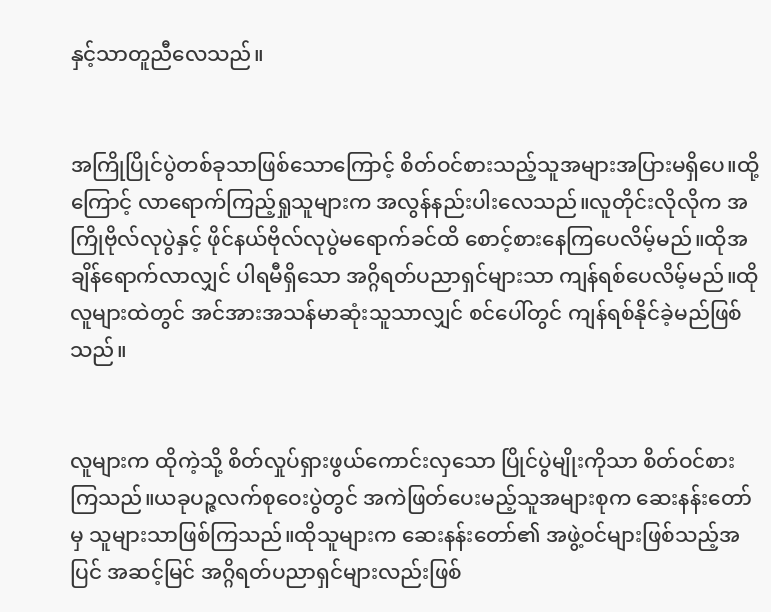နှင့်သာတူညီလေသည်။


အကြိုပြိုင်ပွဲတစ်ခုသာဖြစ်သောကြောင့် စိတ်ဝင်စားသည့်သူအများအပြားမရှိပေ။ထို့ကြောင့် လာရောက်ကြည့်ရှုသူများက အလွန်နည်းပါးလေသည်။လူတိုင်းလိုလိုက အကြိုဗိုလ်လုပွဲနှင့် ဖိုင်နယ်ဗိုလ်လုပွဲမရောက်ခင်ထိ စောင့်စားနေကြပေလိမ့်မည်။ထိုအချိန်ရောက်လာလျှင် ပါရမီရှိသော အဂ္ဂိရတ်ပညာရှင်များသာ ကျန်ရစ်ပေလိမ့်မည်။ထိုလူများထဲတွင် အင်အားအသန်မာဆုံးသူသာလျှင် စင်ပေါ်တွင် ကျန်ရစ်နိုင်ခဲ့မည်ဖြစ်သည်။


လူများက ထိုကဲ့သို့ စိတ်လှုပ်ရှားဖွယ်ကောင်းလှသော ပြိုင်ပွဲမျိုးကိုသာ စိတ်ဝင်စားကြသည်။ယခုပဉ္ဇလက်စုဝေးပွဲတွင် အကဲဖြတ်ပေးမည့်သူအများစုက ဆေးနန်းတော်မှ သူများသာဖြစ်ကြသည်။ထိုသူများက ဆေးနန်းတော်၏ အဖွဲ့ဝင်များဖြစ်သည့်အပြင် အဆင့်မြင် အဂ္ဂိရတ်ပညာရှင်များလည်းဖြစ်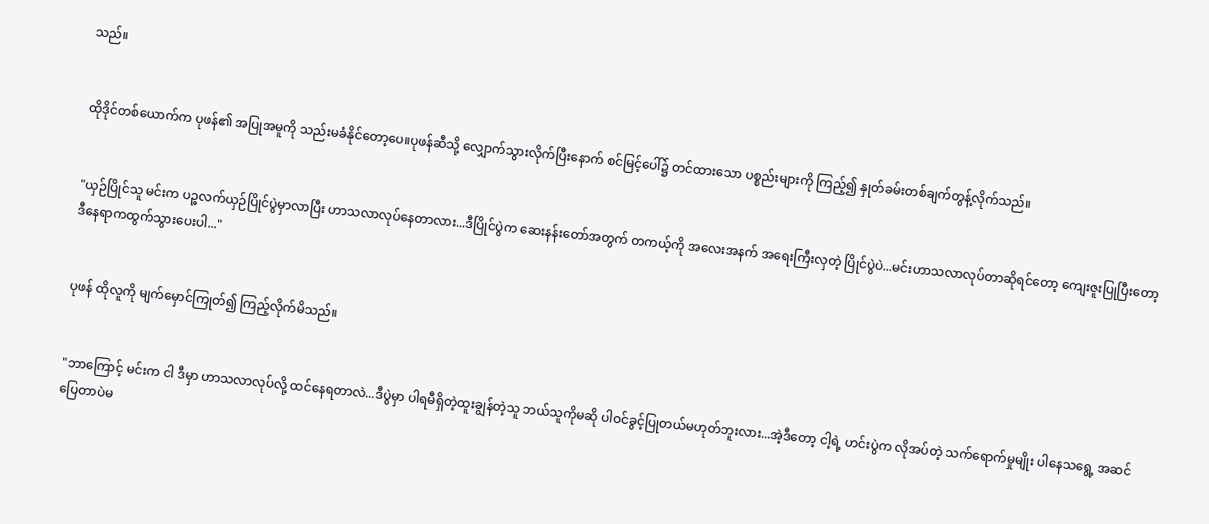သည်။


ထိုဒိုင်တစ်ယောက်က ပုဖန်၏ အပြုအမူကို သည်းမခံနိုင်တော့ပေ။ပုဖန်ဆီသို့ လျှောက်သွားလိုက်ပြီးနောက် စင်မြင့်ပေါ်၌ တင်ထားသော ပစ္စည်းများကို ကြည့်၍ နှုတ်ခမ်းတစ်ချက်တွန့်လိုက်သည်။


"ယှဉ်ပြိုင်သူ မင်းက ပဉ္ဇလက်ယှဉ်ပြိုင်ပွဲမှာလာပြီး ဟာသလာလုပ်နေတာလား...ဒီပြိုင်ပွဲက ဆေးနန်းတော်အတွက် တကယ့်ကို အလေးအနက် အရေးကြီးလှတဲ့ ပြိုင်ပွဲပဲ...မင်းဟာသလာလုပ်တာဆိုရင်တော့ ကျေးဇူးပြုပြီးတော့ ဒီနေရာကထွက်သွားပေးပါ..."


ပုဖန် ထိုလူကို မျက်မှောင်ကြုတ်၍ ကြည့်လိုက်မိသည်။


"ဘာကြောင့် မင်းက ငါ ဒီမှာ ဟာသလာလုပ်လို့ ထင်နေရတာလဲ...ဒီပွဲမှာ ပါရမီရှိတဲ့ထူးချွန်တဲ့သူ ဘယ်သူကိုမဆို ပါဝင်ခွင့်ပြုတယ်မဟုတ်ဘူးလား...အဲ့ဒီတော့ ငါ့ရဲ့ ဟင်းပွဲက လိုအပ်တဲ့ သက်ရောက်မှုမျိုး ပါနေသရွေ့ အဆင်ပြေတာပဲမ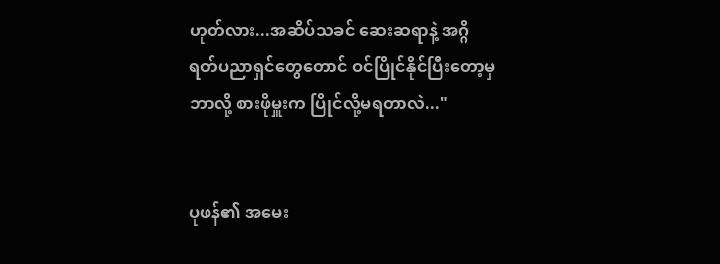ဟုတ်လား...အဆိပ်သခင် ဆေးဆရာနဲ့ အဂ္ဂိရတ်ပညာရှင်တွေတောင် ဝင်ပြိုင်နိုင်ပြီးတော့မှ ဘာလို့ စားဖိုမှူးက ပြိုင်လို့မရတာလဲ..."


ပုဖန်၏ အမေး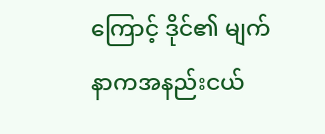ကြောင့် ဒိုင်၏ မျက်နာကအနည်းငယ်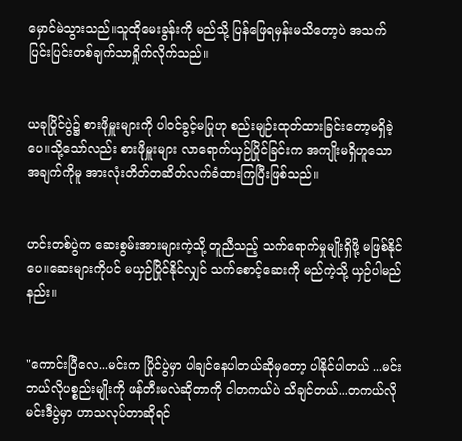မှောင်မဲသွားသည်။သူထိုမေးခွန်းကို မည်သို့ ပြန်ဖြေရမှန်းမသိတော့ပဲ အသက်ပြင်းပြင်းတစ်ချက်သာရှိုက်လိုက်သည်။


ယခုပြိုင်ပွဲ၌ စားဖိုမှူးများကို ပါဝင်ခွင့်မပြုဟု စည်းမျဉ်းထုတ်ထားခြင်းတော့မရှိခဲ့ပေ။သို့သော်လည်း စားဖိုမှူးများ လာရောက်ယှဉ်ပြိုင်ခြင်းက အကျိုးမရှိဟူသော အချက်ကိုမူ အားလုံးတိတ်တဆိတ်လက်ခံထားကြပြီးဖြစ်သည်။


ဟင်းတစ်ပွဲက ဆေးစွမ်းအားများကဲ့သို့ တူညီသည့် သက်ရောက်မှုမျိုးရှိဖို့ မဖြစ်နိုင်ပေ။ဆေးများကိုပင် မယှဉ်ပြိုင်နိုင်လျှင် သက်စောင့်ဆေးကို မည်ကဲ့သို့ ယှဉ်ပါမည်နည်း။


"ကောင်းပြီလေ...မင်းက ပြိုင်ပွဲမှာ ပါချင်နေပါတယ်ဆိုမှတော့ ပါနိုင်ပါတယ် ...မင်းဘယ်လိုပစ္စည်းမျိုးကို ဖန်တီးမလဲဆိုတာကို ငါတကယ်ပဲ သိချင်တယ်...တကယ်လို မင်းဒီပွဲမှာ ဟာသလုပ်တာဆိုရင်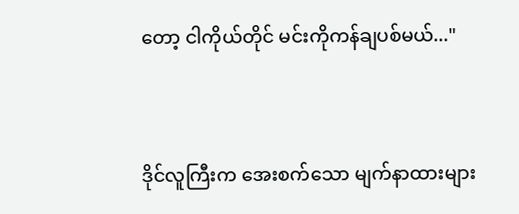တော့ ငါကိုယ်တိုင် မင်းကိုကန်ချပစ်မယ်..."


ဒိုင်လူကြီးက အေးစက်သော မျက်နာထားများ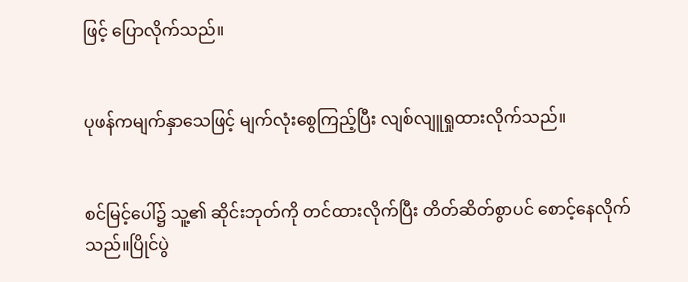ဖြင့် ပြောလိုက်သည်။


ပုဖန်ကမျက်နှာသေဖြင့် မျက်လုံးစွေကြည့်ပြီး လျစ်လျူရှုထားလိုက်သည်။


စင်မြင့်ပေါ်၌ သူ့၏ ဆိုင်းဘုတ်ကို တင်ထားလိုက်ပြီး တိတ်ဆိတ်စွာပင် စောင့်နေလိုက်သည်။ပြိုင်ပွဲ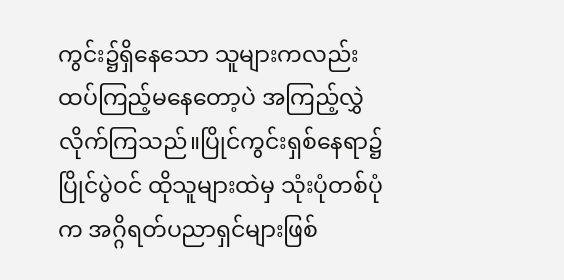ကွင်း၌ရှိနေသော သူများကလည်း ထပ်ကြည့်မနေတော့ပဲ အကြည့်လွှဲလိုက်ကြသည်။ပြိုင်ကွင်းရှစ်နေရာ၌ ပြိုင်ပွဲဝင် ထိုသူများထဲမှ သုံးပုံတစ်ပုံက အဂ္ဂိရတ်ပညာရှင်များဖြစ်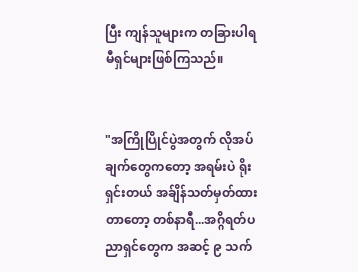ပြီး ကျန်သူများက တခြားပါရမီရှင်များဖြစ်ကြသည်။


"အကြိုပြိုင်ပွဲအတွက် လိုအပ်ချက်တွေကတော့ အရမ်းပဲ ရိုးရှင်းတယ် အခ်ျိန်သတ်မှတ်ထားတာတော့ တစ်နာရီ...အဂ္ဂိရတ်ပညာရှင်တွေက အဆင့် ၉ သက်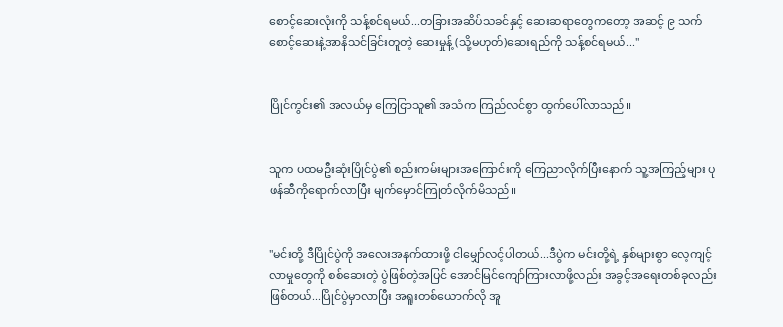စောင့်ဆေးလုံးကို သန့်စင်ရမယ်...တခြားအဆိပ်သခင်နှင့် ဆေးဆရာတွေကတော့ အဆင့် ၉ သက်စောင့်ဆေးနဲ့အာနိသင်ခြင်းတူတဲ့ ဆေးမှုန့် (သို့မဟုတ်)ဆေးရည်ကို သန့်စင်ရမယ်..."


ပြိုင်ကွင်း၏ အလယ်မှ ကြေငြာသူ၏ အသံက ကြည်လင်စွာ ထွက်ပေါ်လာသည်။


သူက ပထမဦးဆုံးပြိုင်ပွဲ၏ စည်းကမ်းများအကြောင်းကို ကြေညာလိုက်ပြီးနောက် သူ့အကြည့်များ ပုဖန်ဆီကိုရောက်လာပြီး မျက်မှောင်ကြုတ်လိုက်မိသည်။


"မင်းတို့ ဒီပြိုင်ပွဲကို အလေးအနက်ထားဖို့ ငါမျှော်လင့်ပါတယ်...ဒီပွဲက မင်းတို့ရဲ့ နှစ်များစွာ လေ့ကျင့်လာမှုတွေကို စစ်ဆေးတဲ့ ပွဲဖြစ်တဲ့အပြင် အောင်မြင်ကျော်ကြားလာဖို့လည်း အခွင့်အရေးတစ်ခုလည်းဖြစ်တယ်...ပြိုင်ပွဲမှာလာပြီး အရူးတစ်ယောက်လို အူ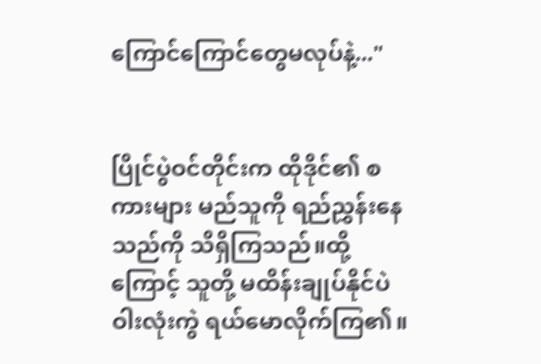ကြောင်ကြောင်တွေမလုပ်နဲ့..."


ပြိုင်ပွဲဝင်တိုင်းက ထိုဒိုင်၏ စကားများ မည်သူကို ရည်ညွှန်းနေသည်ကို သိရှိကြသည်။ထို့ကြောင့် သူတို့ မထိန်းချုပ်နိုင်ပဲ ဝါးလုံးကွဲ ရယ်မောလိုက်ကြ၏။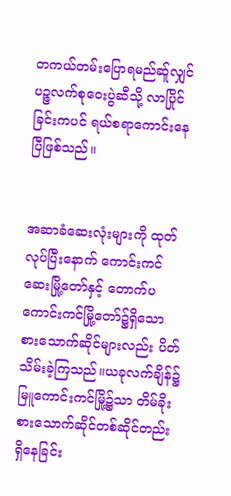တကယ်တမ်းပြောရမည်ဆ်ူလျှင် ပဉ္ဇလက်စုဝေးပွဲဆီသို့ လာပြိုင်ခြင်းကပင် ရယ်စရာကောင်းနေပြီဖြစ်သည်။


အဆာခံဆေးလုံးများကို ထုတ်လုပ်ပြီးနောက် ကောင်းကင်ဆေးမြို့တော်နှင့် တောက်ပကောင်းကင်မြို့တော်၌ရှိသော စားသောက်ဆိုင်များလည်း ပိတ်သိမ်းခဲ့ကြသည်။ယခုလက်ချိန်၌ မြူကောင်းကင်မြို့၌သာ တိမ်ခိုးစားသောက်ဆိုင်တစ်ဆိုင်တည်းရှိနေခြင်း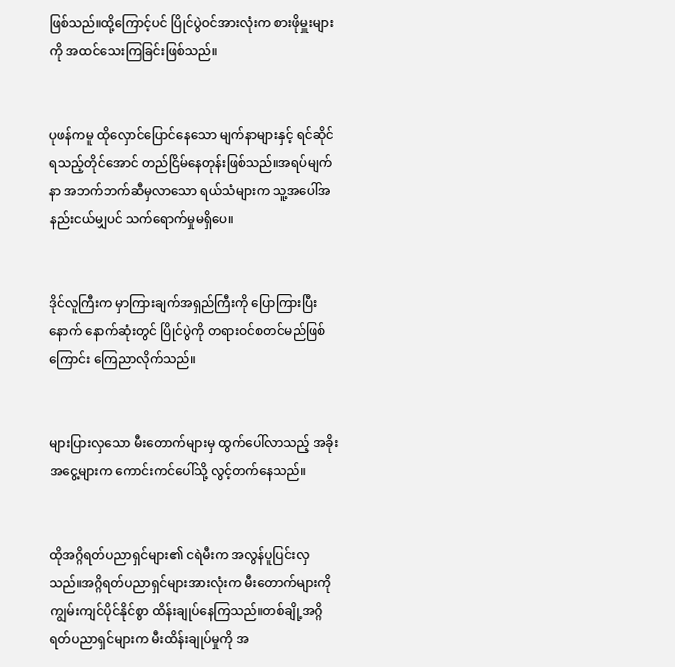ဖြစ်သည်။ထို့ကြောင့်ပင် ပြိုင်ပွဲဝင်အားလုံးက စားဖိုမှူးများကို အထင်သေးကြခြင်းဖြစ်သည်။


ပုဖန်ကမူ ထိုလှောင်ပြောင်နေသော မျက်နာများနှင့် ရင်ဆိုင်ရသည့်တိုင်အောင် တည်ငြိမ်နေတုန်းဖြစ်သည်။အရပ်မျက်နာ အဘက်ဘက်ဆီမှလာသော ရယ်သံများက သူ့အပေါ်အနည်းငယ်မျှပင် သက်ရောက်မှုမရှိပေ။


ဒိုင်လူကြီးက မှာကြားချက်အရှည်ကြီးကို ပြောကြားပြီးနောက် နောက်ဆုံးတွင် ပြိုင်ပွဲကို တရားဝင်စတင်မည်ဖြစ်ကြောင်း ကြေညာလိုက်သည်။


များပြားလှသော မီးတောက်များမှ ထွက်ပေါ်လာသည့် အခိုးအငွေ့များက ကောင်းကင်ပေါ်သို့ လွင့်တက်နေသည်။


ထိုအဂ္ဂိရတ်ပညာရှင်များ၏ ငရဲမီးက အလွန်ပူပြင်းလှသည်။အဂ္ဂိရတ်ပညာရှင်များအားလုံးက မီးတောက်များကိုကျွမ်းကျင်ပိုင်နိုင်စွာ ထိန်းချုပ်နေကြသည်။တစ်ချို့အဂ္ဂိရတ်ပညာရှင်များက မီးထိန်းချုပ်မှုကို အ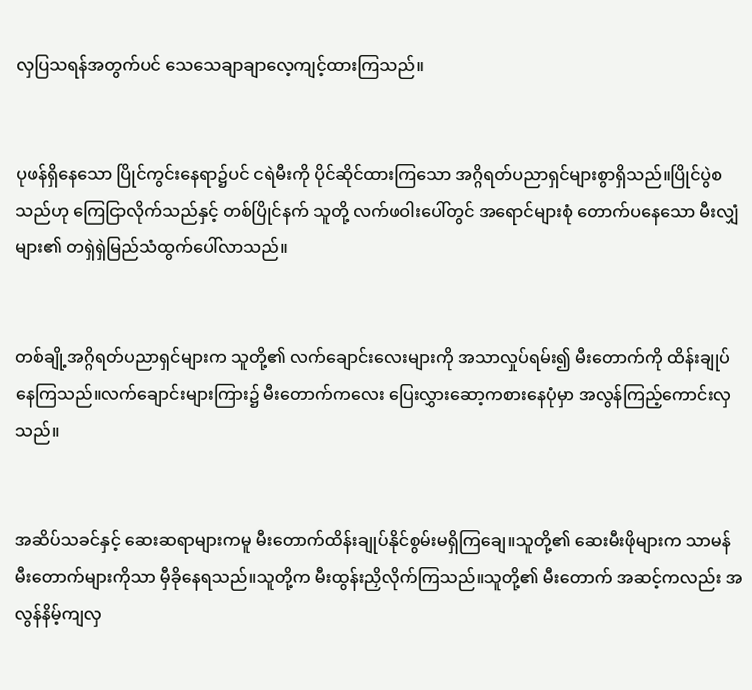လှပြသရန်အတွက်ပင် သေသေချာချာလေ့ကျင့်ထားကြသည်။


ပုဖန်ရှိနေသော ပြိုင်ကွင်းနေရာ၌ပင် ငရဲမီးကို ပိုင်ဆိုင်ထားကြသော အဂ္ဂိရတ်ပညာရှင်များစွာရှိသည်။ပြိုင်ပွဲစသည်ဟု ကြေငြာလိုက်သည်နှင့် တစ်ပြိုင်နက် သူတို့ လက်ဖဝါးပေါ်တွင် အရောင်များစုံ တောက်ပနေသော မီးလျှံများ၏ တရှဲရှဲမြည်သံထွက်ပေါ်လာသည်။


တစ်ချို့အဂ္ဂိရတ်ပညာရှင်များက သူတို့၏ လက်ချောင်းလေးများကို အသာလှုပ်ရမ်း၍ မီးတောက်ကို ထိန်းချုပ်နေကြသည်။လက်ချောင်းများကြား၌ မီးတောက်ကလေး ပြေးလွှားဆော့ကစားနေပုံမှာ အလွန်ကြည့်ကောင်းလှသည်။


အဆိပ်သခင်နှင့် ဆေးဆရာများကမူ မီးတောက်ထိန်းချုပ်နိုင်စွမ်းမရှိကြချေ။သူတို့၏ ဆေးမီးဖိုများက သာမန်မီးတောက်များကိုသာ မှီခိုနေရသည်။သူတို့က မီးထွန်းညှိလိုက်ကြသည်။သူတို့၏ မီးတောက် အဆင့်ကလည်း အလွန်နိမ့်ကျလှ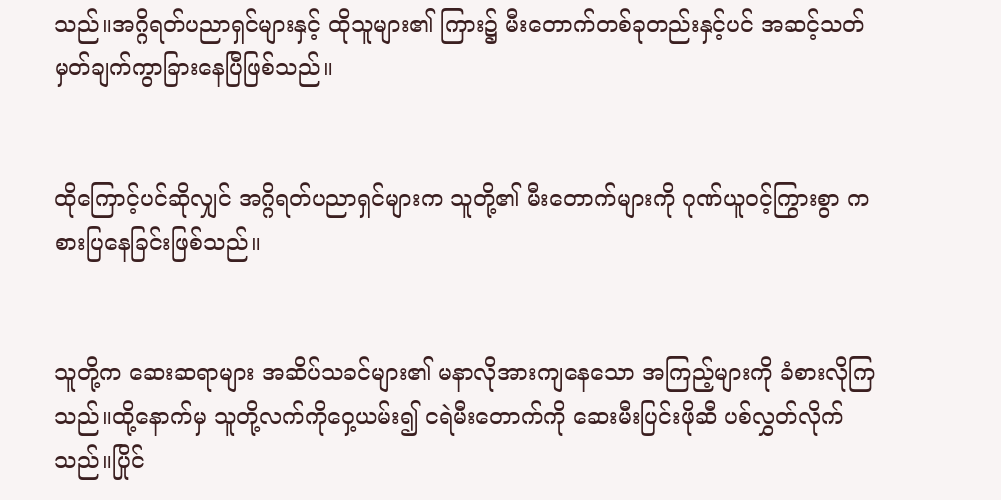သည်။အဂ္ဂိရတ်ပညာရှင်များနှင့် ထိုသူများ၏ ကြား၌ မီးတောက်တစ်ခုတည်းနှင့်ပင် အဆင့်သတ်မှတ်ချက်ကွာခြားနေပြီဖြစ်သည်။


ထိုကြောင့်ပင်ဆိုလျှင် အဂ္ဂိရတ်ပညာရှင်များက သူတို့၏ မီးတောက်များကို ဂုဏ်ယူဝင့်ကြွားစွာ ကစားပြနေခြင်းဖြစ်သည်။


သူတို့က ဆေးဆရာများ အဆိပ်သခင်များ၏ မနာလိုအားကျနေသော အကြည့်များကို ခံစားလိုကြသည်။ထို့နောက်မှ သူတို့လက်ကိုဝှေ့ယမ်း၍ ငရဲမီးတောက်ကို ဆေးမီးပြင်းဖိုဆီ ပစ်လွှတ်လိုက်သည်။ပြိုင်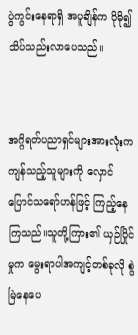ပွဲကွင်းနေရာရှိ အပူချိန်က ပိုမို၍ သိပ်သည်းလာပေသည်။


အဂ္ဂိရတ်ပညာရှင်များအားလုံးက ကျန်သည့်သူများကို လှောင်ပြောင်သရော်ဟန်ဖြင့် ကြည့်နေကြသည်။သူတို့ကြား၏ ယှဉ်ပြိုင်မှုက မွေးရာပါအကျင့်တစ်ခုလို စွဲမြဲနေပေ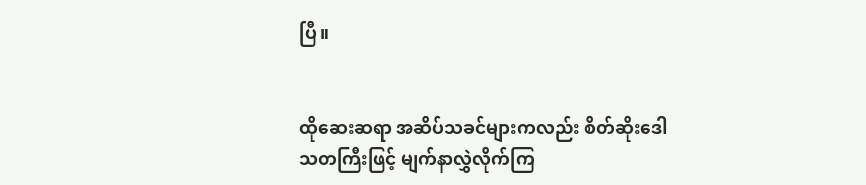ပြီ။


ထိုဆေးဆရာ အဆိပ်သခင်များကလည်း စိတ်ဆိုးဒေါသတကြီးဖြင့် မျက်နာလွှဲလိုက်ကြ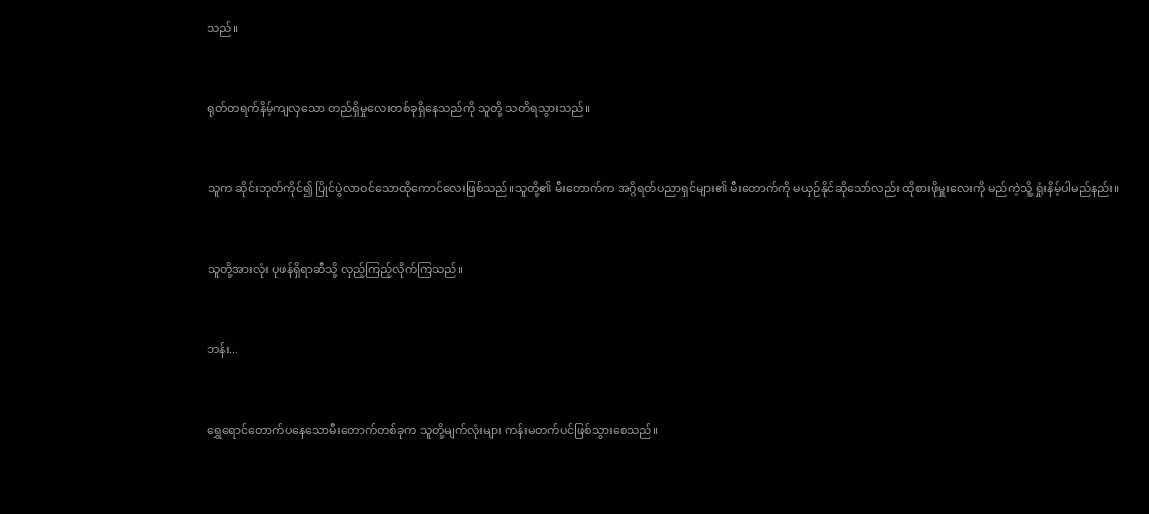သည်။


ရုတ်တရက်နိမ့်ကျလှသော တည်ရှိမှုလေးတစ်ခုရှိနေသည်ကို သူတို့ သတိရသွားသည်။


သူက ဆိုင်းဘုတ်ကိုင်၍ ပြိုင်ပွဲလာဝင်သောထိုကောင်လေးဖြစ်သည်။သူတို့၏ မီးတောက်က အဂ္ဂိရတ်ပညာရှင်များ၏ မီးတောက်ကို မယှဉ်နိုင်ဆိုသော်လည်း ထိုစားဖိုမှူးလေးကို မည်ကဲ့သိူ့ ရှုံးနိမ့်ပါမည်နည်း။


သူတို့အားလုံး ပုဖန်ရှိရာဆီသို့ လှည့်ကြည့်လိုက်ကြသည်။


ဘန်း...


ရွှေရောင်တောက်ပနေသောမီးတောက်တစ်ခုက သူတို့မျက်လုံးများ ကန်းမတက်ပင်ဖြစ်သွားစေသည်။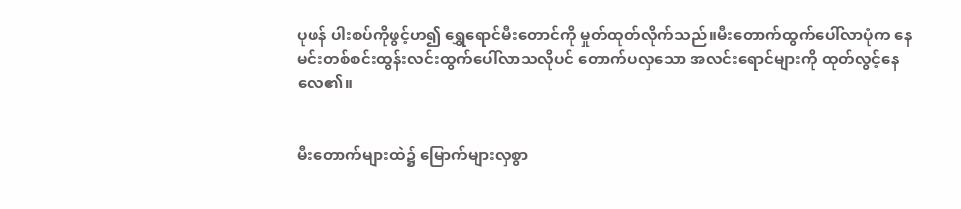ပုဖန် ပါးစပ်ကိုဖွင့်ဟ၍ ရွှေရောင်မီးတောင်ကို မှုတ်ထုတ်လိုက်သည်။မီးတောက်ထွက်ပေါ်လာပုံက နေမင်းတစ်စင်းထွန်းလင်းထွက်ပေါ်လာသလိုပင် တောက်ပလှသော အလင်းရောင်များကို ထုတ်လွင့်နေလေ၏။


မီးတောက်များထဲ၌ မြောက်များလှစွာ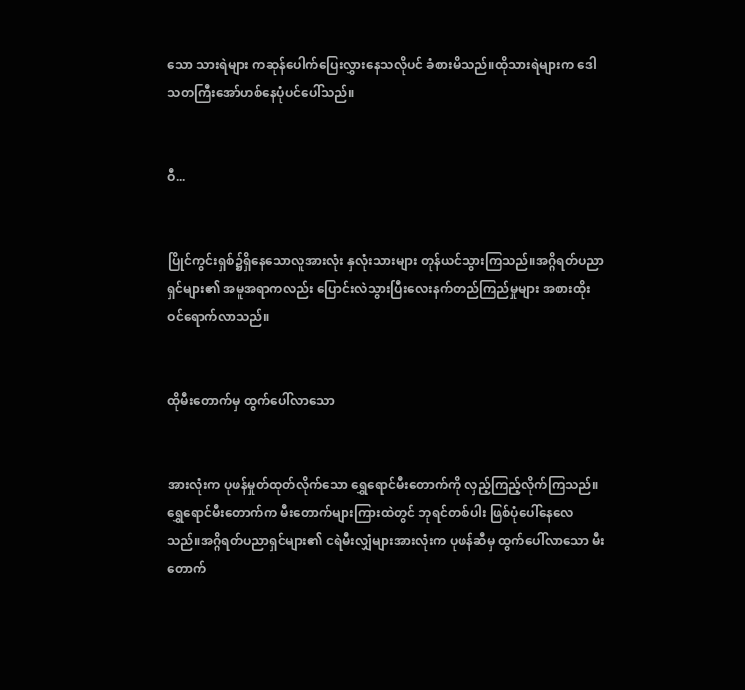သော သားရဲများ ကဆုန်ပေါက်ပြေးလွှားနေသလိုပင် ခံစားမိသည်။ထိုသားရဲများက ဒေါသတကြီးအော်ဟစ်နေပုံပင်ပေါ်သည်။


ဝီ...


ပြိုင်ကွင်းရှစ်၌ရှိနေသောလူအားလုံး နှလုံးသားများ တုန်ယင်သွားကြသည်။အဂ္ဂိရတ်ပညာရှင်များ၏ အမူအရာကလည်း ပြောင်းလဲသွားပြီးလေးနက်တည်ကြည်မှုများ အစားထိုးဝင်ရောက်လာသည်။


ထိုမီးတောက်မှ ထွက်ပေါ်လာသော


အားလုံးက ပုဖန်မှုတ်ထုတ်လိုက်သော ရွှေရောင်မီးတောက်ကို လှည့်ကြည့်လိုက်ကြသည်။ရွှေရောင်မီးတောက်က မီးတောက်များကြားထဲတွင် ဘုရင်တစ်ပါး ဖြစ်ပုံပေါ်နေလေသည်။အဂ္ဂိရတ်ပညာရှင်များ၏ ငရဲမီးလျှံများအားလုံးက ပုဖန်ဆီမှ ထွက်ပေါ်လာသော မီးတောက်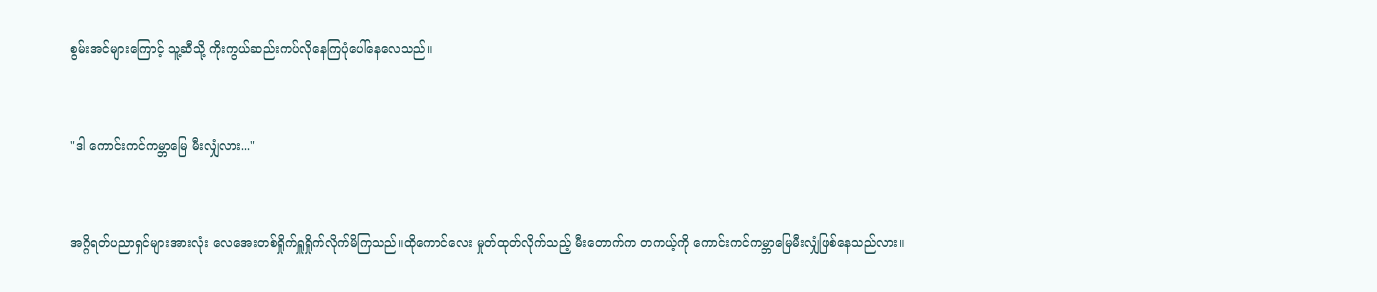စွမ်းအင်များကြောင့် သူ့ဆီသို့ ကိုးကွယ်ဆည်းကပ်လိုနေကြပုံပေါ်နေလေသည်။


"ဒါ ကောင်းကင်ကမ္ဘာမြေ မီးလျှံလား..."


အဂ္ဂိရတ်ပညာရှင်များအားလုံး လေအေးတစ်ရှိုက်ရှူရှိုက်လိုက်မိကြသည်။ထိုကောင်လေး မှုတ်ထုတ်လိုက်သည့် မီးတောက်က တကယ့်ကို ကောင်းကင်ကမ္ဘာမြေမီးလျှံဖြစ်နေသည်လား။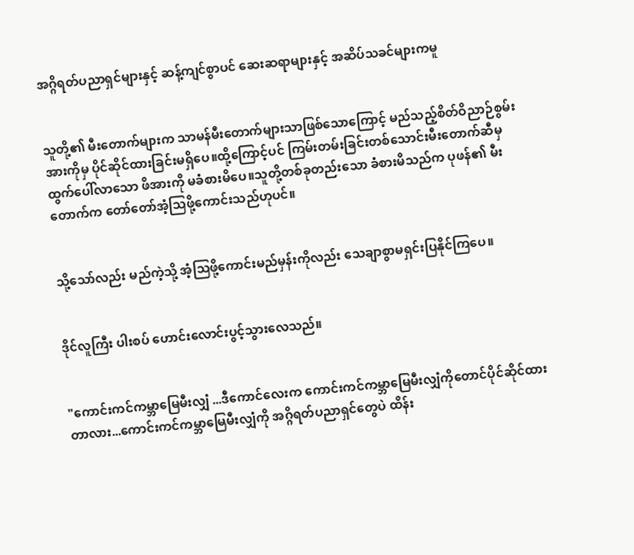အဂ္ဂိရတ်ပညာရှင်များနှင့် ဆန့်ကျင်စွာပင် ဆေးဆရာများနှင့် အဆိပ်သခင်များကမူ


သူတို့၏ မီးတောက်များက သာမန်မီးတောက်များသာဖြစ်သောကြောင့် မည်သည့်စိတ်ဝိညာဉ်စွမ်းအားကိုမှ ပိုင်ဆိုင်ထားခြင်းမရှိပေ။ထို့ကြောင့်ပင် ကြမ်းတမ်းခြင်းတစ်သောင်းမီးတောက်ဆီမှ ထွက်ပေါ်လာသော ဖိအားကို မခံစားမိပေ။သူတို့တစ်ခုတည်းသော ခံစားမိသည်က ပုဖန်၏ မီးတောက်က တော်တော်အံ့သြဖို့ကောင်းသည်ဟုပင်။


သို့သော်လည်း မည်ကဲ့သို့ အံ့သြဖို့ကောင်းမည်မှန်းကိုလည်း သေချာစွာမရှင်းပြနိုင်ကြပေ။


ဒိုင်လူကြီး ပါးစပ် ဟောင်းလောင်းပွင့်သွားလေသည်။


"ကောင်းကင်ကမ္ဘာမြေမီးလျှံ ...ဒီကောင်လေးက ကောင်းကင်ကမ္ဘာမြေမီးလျှံကိုတောင်ပိုင်ဆိုင်ထားတာလား...ကောင်းကင်ကမ္ဘာမြေမီးလျှံကို အဂ္ဂိရတ်ပညာရှင်တွေပဲ ထိန်း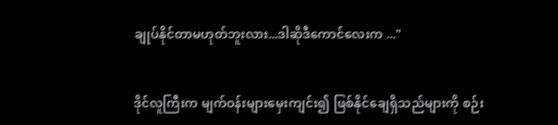ချုပ်နိုင်တာမဟုတ်ဘူးလား...ဒါဆိုဒီကောင်လေးက ..."


ဒိုင်လူကြီးက မျက်ဝန်းများမှေးကျင်း၍ ဖြစ်နိုင်ချေရှိသည်များကို စဉ်း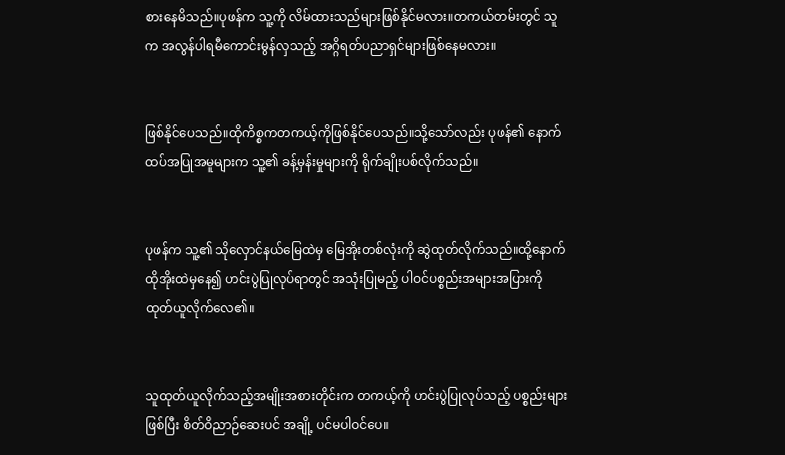စားနေမိသည်။ပုဖန်က သူ့ကို လိမ်ထားသည်များဖြစ်နိုင်မလား။တကယ်တမ်းတွင် သူက အလွန်ပါရမီကောင်းမွန်လှသည့် အဂ္ဂိရတ်ပညာရှင်များဖြစ်နေမလား။


ဖြစ်နိုင်ပေသည်။ထိုကိစ္စကတကယ့်ကိုဖြစ်နိုင်ပေသည်။သို့သော်လည်း ပုဖန်၏ နောက်ထပ်အပြုအမူများက သူ့၏ ခန့်မှန်းမှုများကို ရိုက်ချိုးပစ်လိုက်သည်။


ပုဖန်က သူ့၏ သိုလှောင်နယ်မြေထဲမှ မြေအိုးတစ်လုံးကို ဆွဲထုတ်လိုက်သည်။ထို့နောက် ထိုအိုးထဲမှနေ၍ ဟင်းပွဲပြုလုပ်ရာတွင် အသုံးပြုမည့် ပါဝင်ပစ္စည်းအများအပြားကို ထုတ်ယူလိုက်လေ၏။


သူထုတ်ယူလိုက်သည့်အမျိုးအစားတိုင်းက တကယ့်ကို ဟင်းပွဲပြုလုပ်သည့် ပစ္စည်းများဖြစ်ပြီး စိတ်ဝိညာဉ်ဆေးပင် အချို့ ပင်မပါဝင်ပေ။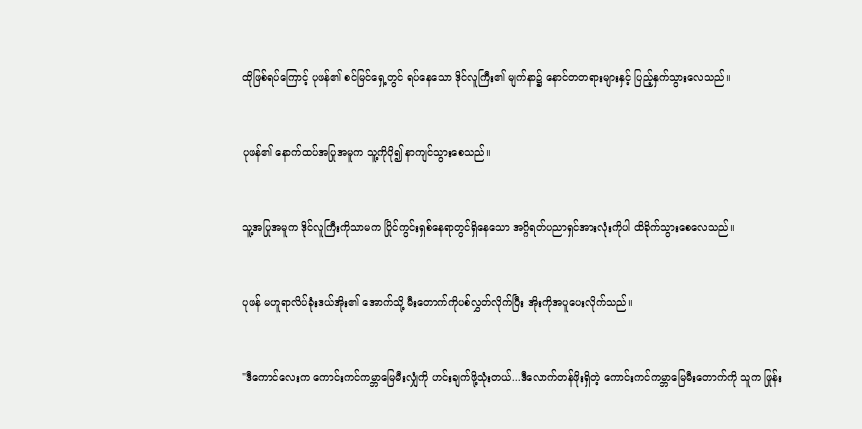ထိုဖြစ်ရပ်ကြောင့် ပုဖန်၏ စင်မြင်ရှေ့တွင် ရပ်နေသော ဒိုင်လူကြီး၏ မျက်နာ၌ နောင်တတရားများနှင့် ပြည့်နှက်သွားလေသည်။


ပုဖန်၏ နောက်ထပ်အပြုအမူက သူ့ကိုပို၍ နာကျင်သွားစေသည်။


သူ့အပြုအမူက ဒိုင်လူကြီးကိုသာမက ပြိုင်ကွင်းရှစ်နေရာတွင်ရှိနေသော အဂ္ဂိရတ်ပညာရှင်အားလုံးကိုပါ ထိခိုက်သွားစေလေသည်။


ပုဖန် မဟူရာလိပ်ခုံးဒယ်အိုး၏ အောက်သို့ မီးတောက်ကိုပစ်လွှတ်လိုက်ပြီး အိုးကိုအပူပေးလိုက်သည်။


"ဒီကောင်လေးက ကောင်းကင်ကမ္ဘာမြေမီးလျှံကို ဟင်းချက်ဖို့သုံးတယ်...ဒီလောက်တန်ဖိုးရှိတဲ့ ကောင်းကင်ကမ္ဘာမြေမီးတောက်ကို သူက ဖြုန်း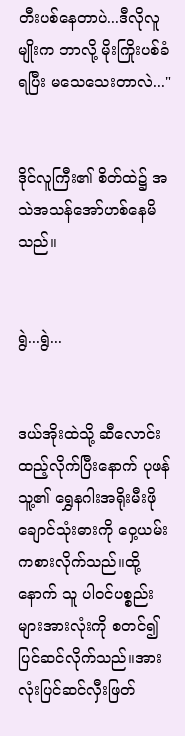တီးပစ်နေတာပဲ...ဒီလိုလူမျိုးက ဘာလို့ မိုးကြိုးပစ်ခံရပြီး မသေသေးတာလဲ..."


ဒိုင်လူကြီး၏ စိတ်ထဲ၌ အသဲအသန်အော်ဟစ်နေမိသည်။


ရွဲ...ရွဲ...


ဒယ်အိုးထဲသို့ ဆီလောင်းထည့်လိုက်ပြီးနောက် ပုဖန်သူ့၏ ရွှေနဂါးအရိုးမီးဖိုချောင်သုံးဓားကို ဝှေ့ယမ်းကစားလိုက်သည်။ထို့နောက် သူ ပါဝင်ပစ္စည်းများအားလုံးကို စတင်၍ ပြင်ဆင်လိုက်သည်။အားလုံးပြင်ဆင်လှီးဖြတ်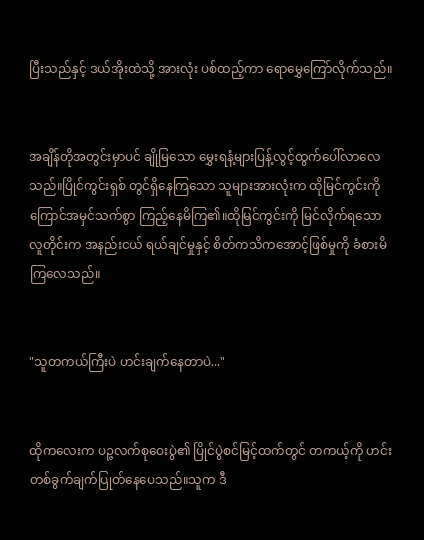ပြီးသည်နှင့် ဒယ်အိုးထဲသို့ အားလုံး ပစ်ထည့်ကာ ရောမွှေကြော်လိုက်သည်။


အချိန်တိုအတွင်းမှာပင် ချိုမြသော မွှေးရနံ့များပြန့်လွင့်ထွက်ပေါ်လာလေသည်။ပြိုင်ကွင်းရှစ် တွင်ရှိနေကြသော သူများအားလုံးက ထိုမြင်ကွင်းကို ကြောင်အမှင်သက်စွာ ကြည့်နေမိကြ၏။ထိုမြင်ကွင်းကို မြင်လိုက်ရသော လူတိုင်းက အနည်းငယ် ရယ်ချင်မှုနှင့် စိတ်ကသိကအောင့်ဖြစ်မှုကို ခံစားမိကြလေသည်။


"သူတကယ်ကြီးပဲ ဟင်းချက်နေတာပဲ..."


ထိုကလေးက ပဉ္ဇလက်စုဝေးပွဲ၏ ပြိုင်ပွဲစင်မြင့်ထက်တွင် တကယ့်ကို ဟင်းတစ်ခွက်ချက်ပြုတ်နေပေသည်။သူက ဒီ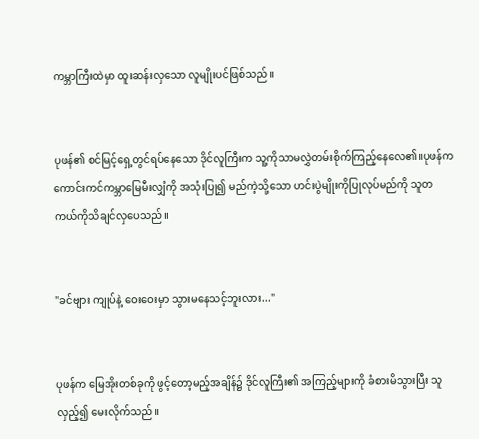ကမ္ဘာကြီးထဲမှာ ထူးဆန်းလှသော လူမျိုးပင်ဖြစ်သည်။


ပုဖန်၏ စင်မြင့်ရှေ့တွင်ရပ်နေသော ဒိုင်လူကြီးက သူ့ကိုသာမလွှဲတမ်းစိုက်ကြည့်နေလေ၏။ပုဖန်က ကောင်းကင်ကမ္ဘာမြေမီးလျှံကို အသုံးပြု၍ မည်ကဲ့သို့သော ဟင်းပွဲမျိုးကိုပြုလုပ်မည်ကို သူတကယ်ကိုသိချင်လှပေသည်။


"ခင်ဗျား ကျုပ်နဲ့ ဝေးဝေးမှာ သွားမနေသင့်ဘူးလား..."


ပုဖန်က မြေအိုးတစ်ခုကို ဖွင့်တော့မည့်အချိန်၌ ဒိုင်လူကြီး၏ အကြည့်များကို ခံစားမိသွားပြီး သူလှည့်၍ မေးလိုက်သည်။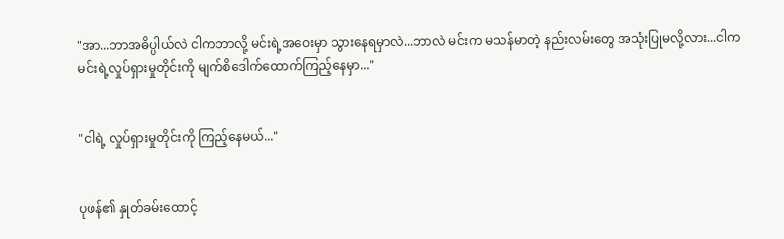"အာ...ဘာအဓိပ္ပါယ်လဲ ငါကဘာလို့ မင်းရဲ့အဝေးမှာ သွားနေရမှာလဲ...ဘာလဲ မင်းက မသန်မာတဲ့ နည်းလမ်းတွေ အသုံးပြုမလို့လား...ငါက မင်းရဲ့လှုပ်ရှားမှုတိုင်းကို မျက်စိဒေါက်ထောက်ကြည့်နေမှာ..."


"ငါရဲ့ လှုပ်ရှားမှုတိုင်းကို ကြည့်နေမယ်..."


ပုဖန်၏ နှုတ်ခမ်းထောင့်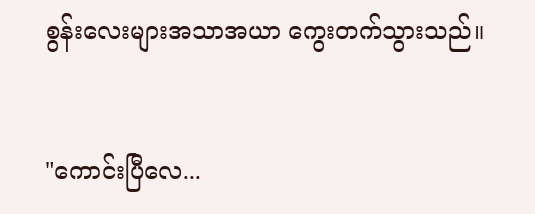စွန်းလေးများအသာအယာ ကွေးတက်သွားသည်။


"ကောင်းပြီလေ...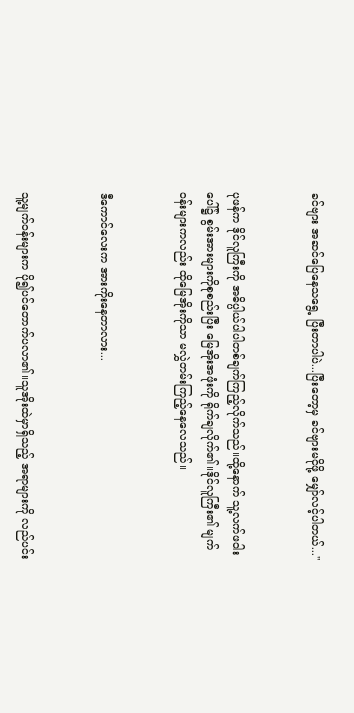ခင်ဗျား အဆင်ပြေနေသရွေ့ ပြီးတာပါပဲ...ပြီးတော့မှ ခင်ဗျားမငိုဖို့ မျှော်လင့်ပါတယ်..."


ပုဖန်က ဒိုင်လူကြီးကို အဓိပ္ပါယ်ပါပါတစ်ချက်ကြည့်လိုက်သည်။ထို့နောက် သူ့လက်ဖဝါးပေါ်၌ စွမ်းအားများကိုစုစည်းပြီး မြေအိုးအဖုံးကို ရိုက်ချလိုက်၏။ဒိုင်လူကြီး၏ မျက်ဝန်းများကလည်း ထိုမြေအိုးကိုသာ မလွှဲတမ်းကြည့်နေလေသည်။


ဒီကောင်လေးက အားကိုးနေတာလား...


သူ့မျက်ဝန်းများက ပို၍ပင်တောက်ပလာ၏။သူအိုးထဲမှာရှိသည့် အရာများကို လည်ပင်း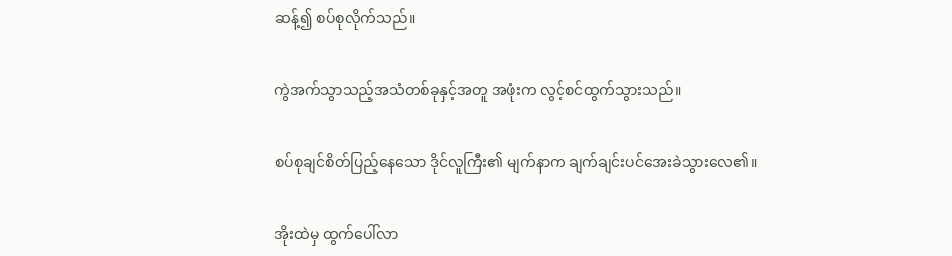ဆန့်၍ စပ်စုလိုက်သည်။


ကွဲအက်သွာသည့်အသံတစ်ခုနှင့်အတူ အဖုံးက လွင့်စင်ထွက်သွားသည်။


စပ်စုချင်စိတ်ပြည့်နေသော ဒိုင်လူကြီး၏ မျက်နာက ချက်ချင်းပင်အေးခဲသွားလေ၏။


အိုးထဲမှ ထွက်ပေါ်လာ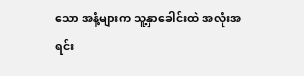သော အနံ့များက သူ့နှာခေါင်းထဲ အလုံးအရင်း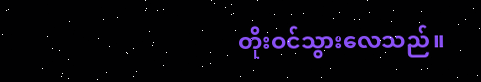တိုးဝင်သွားလေသည်။